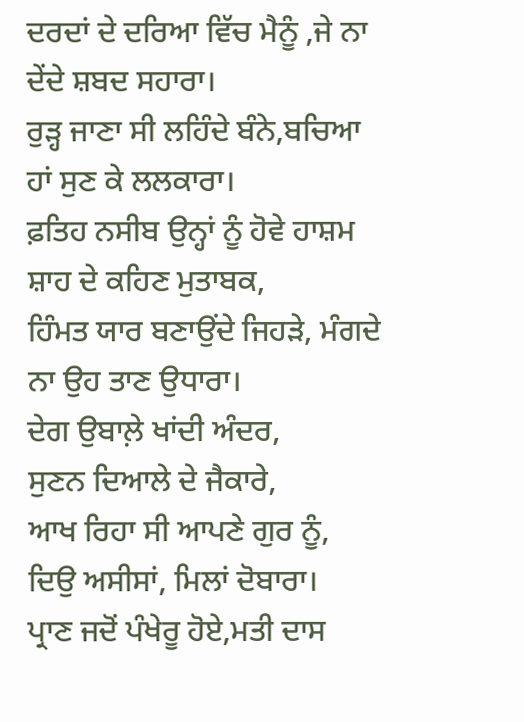ਦਰਦਾਂ ਦੇ ਦਰਿਆ ਵਿੱਚ ਮੈਨੂੰ ,ਜੇ ਨਾ ਦੇਂਦੇ ਸ਼ਬਦ ਸਹਾਰਾ।
ਰੁੜ੍ਹ ਜਾਣਾ ਸੀ ਲਹਿੰਦੇ ਬੰਨੇ,ਬਚਿਆ ਹਾਂ ਸੁਣ ਕੇ ਲਲਕਾਰਾ।
ਫ਼ਤਿਹ ਨਸੀਬ ਉਨ੍ਹਾਂ ਨੂੰ ਹੋਵੇ ਹਾਸ਼ਮ ਸ਼ਾਹ ਦੇ ਕਹਿਣ ਮੁਤਾਬਕ,
ਹਿੰਮਤ ਯਾਰ ਬਣਾਉਂਦੇ ਜਿਹੜੇ, ਮੰਗਦੇ ਨਾ ਉਹ ਤਾਣ ਉਧਾਰਾ।
ਦੇਗ ਉਬਾਲ਼ੇ ਖਾਂਦੀ ਅੰਦਰ,
ਸੁਣਨ ਦਿਆਲੇ ਦੇ ਜੈਕਾਰੇ,
ਆਖ ਰਿਹਾ ਸੀ ਆਪਣੇ ਗੁਰ ਨੂੰ,
ਦਿਉ ਅਸੀਸਾਂ, ਮਿਲਾਂ ਦੋਬਾਰਾ।
ਪ੍ਰਾਣ ਜਦੋਂ ਪੰਖੇਰੂ ਹੋਏ,ਮਤੀ ਦਾਸ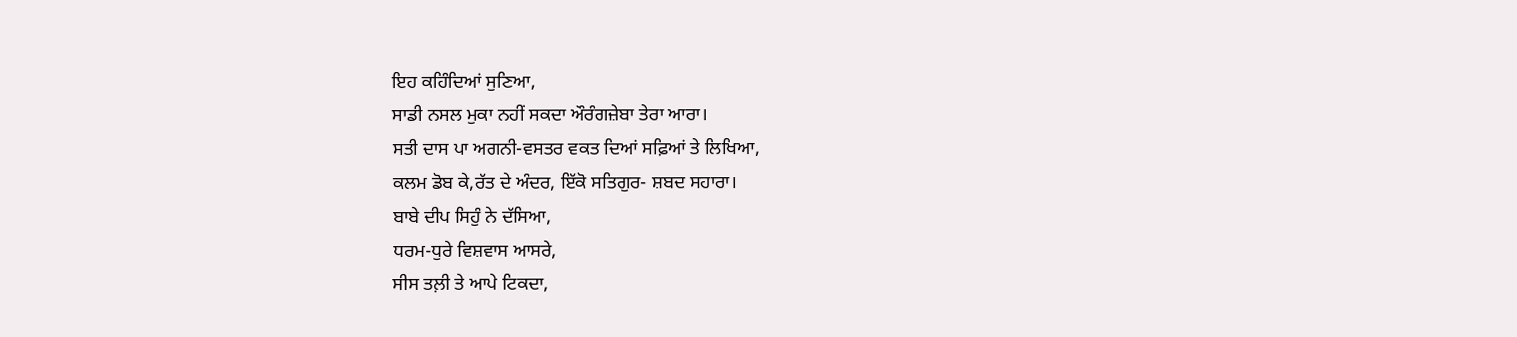ਇਹ ਕਹਿੰਦਿਆਂ ਸੁਣਿਆ,
ਸਾਡੀ ਨਸਲ ਮੁਕਾ ਨਹੀਂ ਸਕਦਾ ਔਰੰਗਜ਼ੇਬਾ ਤੇਰਾ ਆਰਾ।
ਸਤੀ ਦਾਸ ਪਾ ਅਗਨੀ-ਵਸਤਰ ਵਕਤ ਦਿਆਂ ਸਫ਼ਿਆਂ ਤੇ ਲਿਖਿਆ,
ਕਲਮ ਡੋਬ ਕੇ,ਰੱਤ ਦੇ ਅੰਦਰ, ਇੱਕੋ ਸਤਿਗੁਰ- ਸ਼ਬਦ ਸਹਾਰਾ।
ਬਾਬੇ ਦੀਪ ਸਿਹੁੰ ਨੇ ਦੱਸਿਆ,
ਧਰਮ-ਧੁਰੇ ਵਿਸ਼ਵਾਸ ਆਸਰੇ,
ਸੀਸ ਤਲ਼ੀ ਤੇ ਆਪੇ ਟਿਕਦਾ,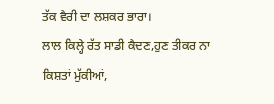ਤੱਕ ਵੈਰੀ ਦਾ ਲਸ਼ਕਰ ਭਾਰਾ।
ਲਾਲ ਕਿਲ੍ਹੇ ਰੱਤ ਸਾਡੀ ਕੈਦਣ,ਹੁਣ ਤੀਕਰ ਨਾ ਕਿਸ਼ਤਾਂ ਮੁੱਕੀਆਂ,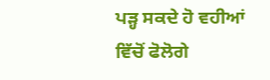ਪੜ੍ਹ ਸਕਦੇ ਹੋ ਵਹੀਆਂ ਵਿੱਚੋਂ ਫੋਲੋਗੇ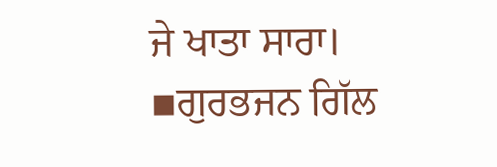ਜੇ ਖਾਤਾ ਸਾਰਾ।
▪ਗੁਰਭਜਨ ਗਿੱਲ